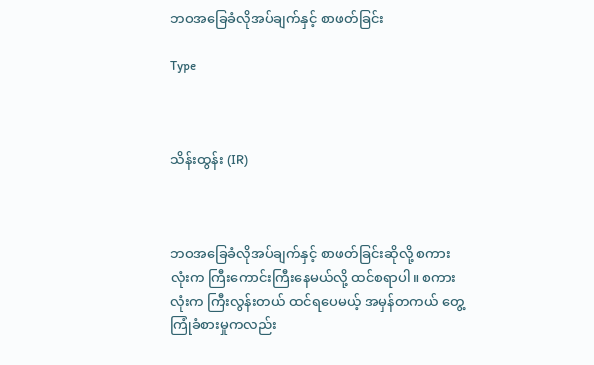ဘဝအခြေခံလိုအပ်ချက်နှင့် စာဖတ်ခြင်း

Type



သိန်းထွန်း (IR)



ဘဝအခြေခံလိုအပ်ချက်နှင့် စာဖတ်ခြင်းဆိုလို့ စကားလုံးက ကြီးကောင်းကြီးနေမယ်လို့ ထင်စရာပါ။ စကားလုံးက ကြီးလွန်းတယ် ထင်ရပေမယ့် အမှန်တကယ် တွေ့ကြုံခံစားမှုကလည်း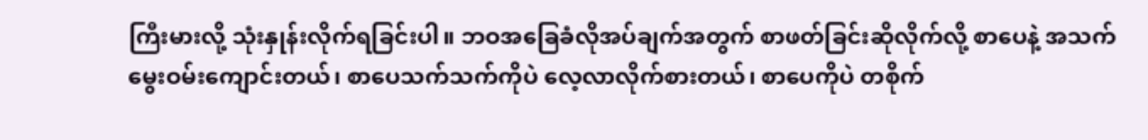ကြီးမားလို့ သုံးနှုန်းလိုက်ရခြင်းပါ။ ဘဝအခြေခံလိုအပ်ချက်အတွက် စာဖတ်ခြင်းဆိုလိုက်လို့ စာပေနဲ့ အသက်မွေးဝမ်းကျောင်းတယ်၊ စာပေသက်သက်ကိုပဲ လေ့လာလိုက်စားတယ်၊ စာပေကိုပဲ တစိုက်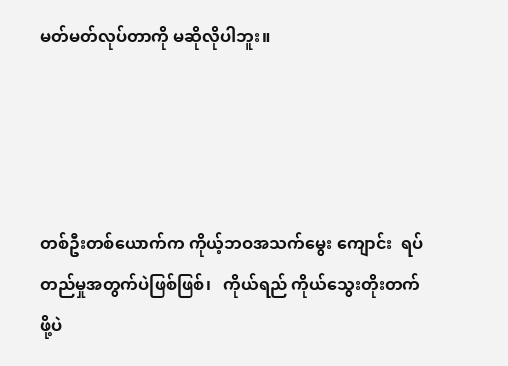မတ်မတ်လုပ်တာကို မဆိုလိုပါဘူး။




တစ်ဦးတစ်ယောက်က ကိုယ့်ဘဝအသက်မွေး ကျောင်း  ရပ်တည်မှုအတွက်ပဲဖြစ်ဖြစ်၊   ကိုယ်ရည် ကိုယ်သွေးတိုးတက်ဖို့ပဲ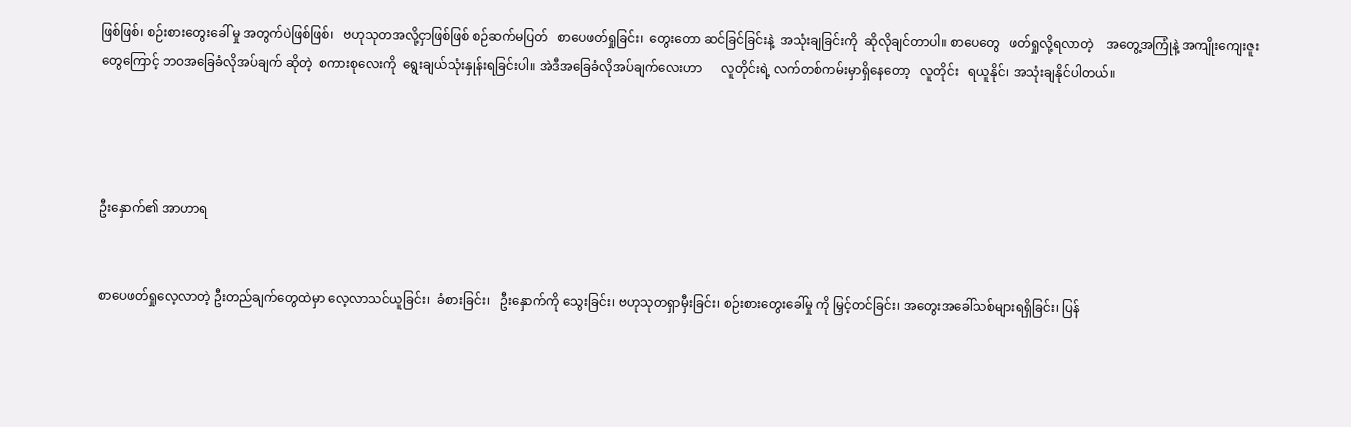ဖြစ်ဖြစ်၊ စဉ်းစားတွေးခေါ် မှု အတွက်ပဲဖြစ်ဖြစ်၊   ဗဟုသုတအလို့ငှာဖြစ်ဖြစ် စဉ်ဆက်မပြတ်   စာပေဖတ်ရှုခြင်း၊  တွေးတော ဆင်ခြင်ခြင်းနဲ့  အသုံးချခြင်းကို  ဆိုလိုချင်တာပါ။ စာပေတွေ   ဖတ်ရှုလို့ရလာတဲ့    အတွေ့အကြုံနဲ့ အကျိုးကျေးဇူးတွေကြောင့် ဘဝအခြေခံလိုအပ်ချက် ဆိုတဲ့  စကားစုလေးကို  ရွေးချယ်သုံးနှုန်းရခြင်းပါ။ အဲဒီအခြေခံလိုအပ်ချက်လေးဟာ      လူတိုင်းရဲ့ လက်တစ်ကမ်းမှာရှိနေတော့   လူတိုင်း   ရယူနိုင်၊ အသုံးချနိုင်ပါတယ်။




ဦးနှောက်၏ အာဟာရ


စာပေဖတ်ရှုလေ့လာတဲ့ ဦးတည်ချက်တွေထဲမှာ လေ့လာသင်ယူခြင်း၊  ခံစားခြင်း၊   ဦးနှောက်ကို သွေးခြင်း၊ ဗဟုသုတရှာမှီးခြင်း၊ စဉ်းစားတွေးခေါ်မှု ကို မြှင့်တင်ခြင်း၊ အတွေးအခေါ်သစ်များရရှိခြင်း၊ ပြန်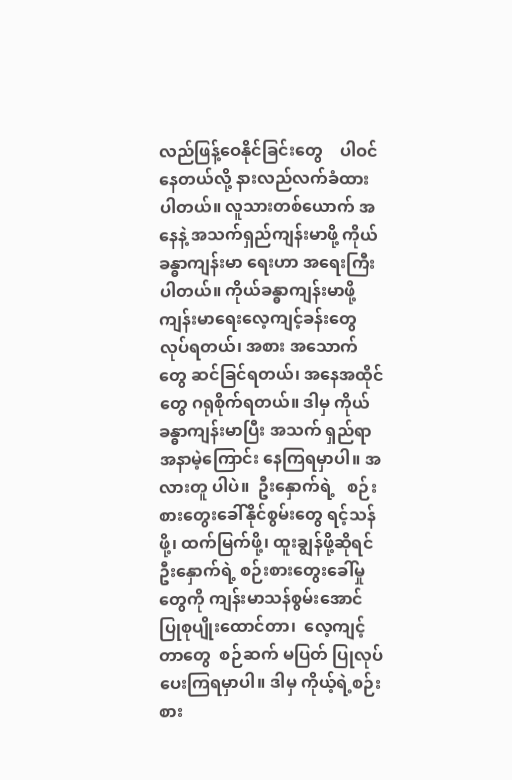လည်ဖြန့်ဝေနိုင်ခြင်းတွေ    ပါဝင်နေတယ်လို့ နားလည်လက်ခံထားပါတယ်။ လူသားတစ်ယောက် အနေနဲ့ အသက်ရှည်ကျန်းမာဖို့ ကိုယ်ခန္ဓာကျန်းမာ ရေးဟာ အရေးကြီးပါတယ်။ ကိုယ်ခန္ဓာကျန်းမာဖို့ ကျန်းမာရေးလေ့ကျင့်ခန်းတွေ လုပ်ရတယ်၊ အစား အသောက်တွေ ဆင်ခြင်ရတယ်၊ အနေအထိုင်တွေ ဂရုစိုက်ရတယ်။ ဒါမှ ကိုယ်ခန္ဓာကျန်းမာပြီး အသက် ရှည်ရာ အနာမဲ့ကြောင်း နေကြရမှာပါ။ အလားတူ ပါပဲ။  ဦးနှောက်ရဲ့   စဉ်းစားတွေးခေါ်နိုင်စွမ်းတွေ ရင့်သန်ဖို့၊ ထက်မြက်ဖို့၊ ထူးချွန်ဖို့ဆိုရင် ဦးနှောက်ရဲ့ စဉ်းစားတွေးခေါ်မှုတွေကို ကျန်းမာသန်စွမ်းအောင် ပြုစုပျိုးထောင်တာ၊  လေ့ကျင့်တာတွေ  စဉ်ဆက် မပြတ် ပြုလုပ်ပေးကြရမှာပါ။ ဒါမှ ကိုယ့်ရဲ့စဉ်းစား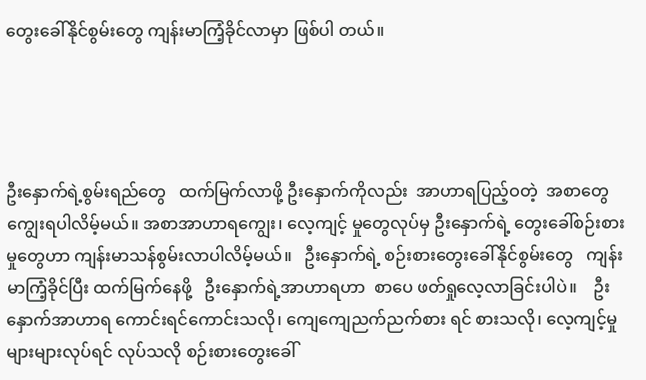တွေးခေါ်နိုင်စွမ်းတွေ ကျန်းမာကြံ့ခိုင်လာမှာ ဖြစ်ပါ တယ်။




ဦးနှောက်ရဲ့စွမ်းရည်တွေ   ထက်မြက်လာဖို့ ဦးနှောက်ကိုလည်း  အာဟာရပြည့်ဝတဲ့  အစာတွေ ကျွေးရပါလိမ့်မယ်။ အစာအာဟာရကျွေး၊ လေ့ကျင့် မှုတွေလုပ်မှ ဦးနှောက်ရဲ့ တွေးခေါ်စဉ်းစားမှုတွေဟာ ကျန်းမာသန်စွမ်းလာပါလိမ့်မယ်။   ဦးနှောက်ရဲ့ စဉ်းစားတွေးခေါ်နိုင်စွမ်းတွေ   ကျန်းမာကြံ့ခိုင်ပြီး ထက်မြက်နေဖို့   ဦးနှောက်ရဲ့အာဟာရဟာ  စာပေ ဖတ်ရှုလေ့လာခြင်းပါပဲ။    ဦးနှောက်အာဟာရ ကောင်းရင်ကောင်းသလို၊ ကျေကျေညက်ညက်စား ရင် စားသလို၊ လေ့ကျင့်မှုများများလုပ်ရင် လုပ်သလို စဉ်းစားတွေးခေါ်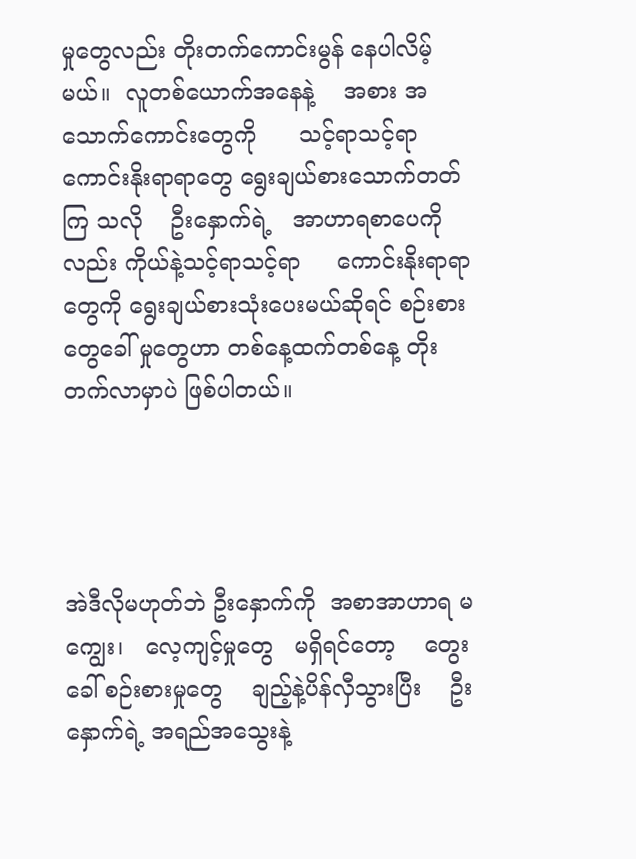မှုတွေလည်း တိုးတက်ကောင်းမွန် နေပါလိမ့်မယ်။  လူတစ်ယောက်အနေနဲ့    အစား အသောက်ကောင်းတွေကို      သင့်ရာသင့်ရာ ကောင်းနိုးရာရာတွေ ရွေးချယ်စားသောက်တတ်ကြ သလို    ဦးနှောက်ရဲ့   အာဟာရစာပေကိုလည်း ကိုယ်နဲ့သင့်ရာသင့်ရာ     ကောင်းနိုးရာရာတွေကို ရွေးချယ်စားသုံးပေးမယ်ဆိုရင် စဉ်းစားတွေခေါ် မှုတွေဟာ တစ်နေ့ထက်တစ်နေ့ တိုးတက်လာမှာပဲ ဖြစ်ပါတယ်။




အဲဒီလိုမဟုတ်ဘဲ ဦးနှောက်ကို  အစာအာဟာရ မကျွေး၊   လေ့ကျင့်မှုတွေ   မရှိရင်တော့    တွေးခေါ် စဉ်းစားမှုတွေ    ချည့်နဲ့ပိန်လှီသွားပြီး    ဦးနှောက်ရဲ့ အရည်အသွေးနဲ့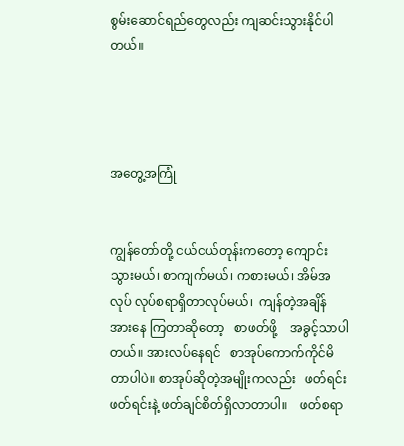စွမ်းဆောင်ရည်တွေလည်း ကျဆင်းသွားနိုင်ပါတယ်။




အတွေ့အကြုံ


ကျွန်တော်တို့ ငယ်ငယ်တုန်းကတော့ ကျောင်း သွားမယ်၊ စာကျက်မယ်၊ ကစားမယ်၊ အိမ်အလုပ် လုပ်စရာရှိတာလုပ်မယ်၊  ကျန်တဲ့အချိန်   အားနေ ကြတာဆိုတော့   စာဖတ်ဖို့    အခွင့်သာပါတယ်။ အားလပ်နေရင်   စာအုပ်ကောက်ကိုင်မိတာပါပဲ။ စာအုပ်ဆိုတဲ့အမျိုးကလည်း   ဖတ်ရင်းဖတ်ရင်းနဲ့ ဖတ်ချင်စိတ်ရှိလာတာပါ။    ဖတ်စရာ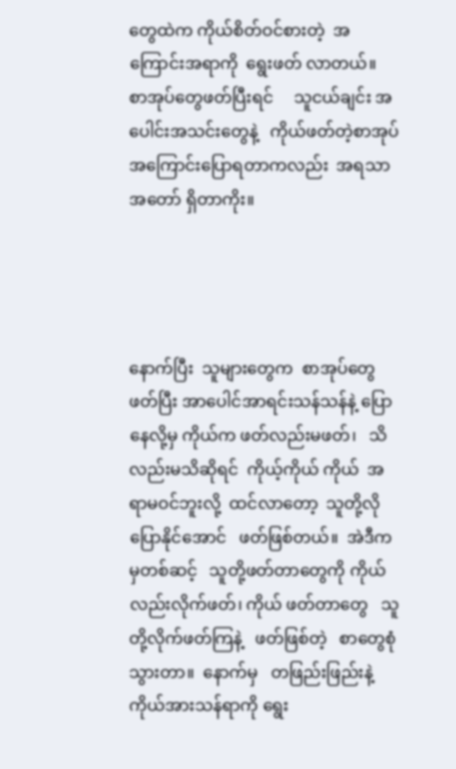တွေထဲက ကိုယ်စိတ်ဝင်စားတဲ့  အကြောင်းအရာကို  ရွေးဖတ် လာတယ်။   စာအုပ်တွေဖတ်ပြီးရင်     သူငယ်ချင်း အပေါင်းအသင်းတွေနဲ့   ကိုယ်ဖတ်တဲ့စာအုပ် အကြောင်းပြောရတာကလည်း  အရသာအတော် ရှိတာကိုး။




နောက်ပြီး  သူများတွေက  စာအုပ်တွေဖတ်ပြီး အာပေါင်အာရင်းသန်သန်နဲ့ ပြောနေလို့မှ ကိုယ်က ဖတ်လည်းမဖတ်၊   သိလည်းမသိဆိုရင်  ကိုယ့်ကိုယ် ကိုယ်  အရာမဝင်ဘူးလို့  ထင်လာတော့  သူတို့လို ပြောနိုင်အောင်   ဖတ်ဖြစ်တယ်။  အဲဒီကမှတစ်ဆင့်   သူတို့ဖတ်တာတွေကို ကိုယ်လည်းလိုက်ဖတ်၊ ကိုယ် ဖတ်တာတွေ   သူတို့လိုက်ဖတ်ကြနဲ့   ဖတ်ဖြစ်တဲ့   စာတွေစုံသွားတာ။  နောက်မှ   တဖြည်းဖြည်းနဲ့  ကိုယ်အားသန်ရာကို ရွေး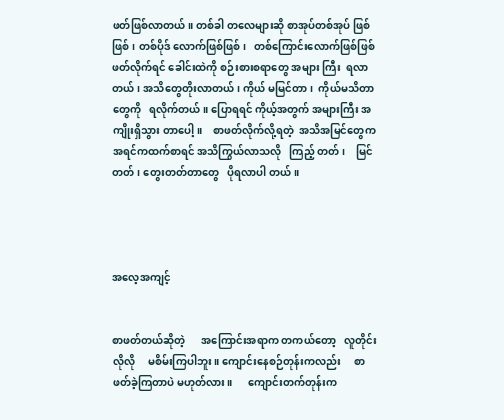ဖတ်ဖြစ်လာတယ်။ တစ်ခါ တလေများဆို စာအုပ်တစ်အုပ် ဖြစ်ဖြစ်၊ တစ်ပိုဒ် လောက်ဖြစ်ဖြစ်၊   တစ်ကြောင်းလောက်ဖြစ်ဖြစ် ဖတ်လိုက်ရင် ခေါင်းထဲကို စဉ်းစားစရာတွေ အများ ကြီး  ရလာတယ်၊ အသိတွေတိုးလာတယ်၊ ကိုယ် မမြင်တာ၊  ကိုယ်မသိတာတွေကို   ရလိုက်တယ်။ ပြောရရင် ကိုယ့်အတွက် အများကြီး အကျိုးရှိသွား တာပေါ့။    စာဖတ်လိုက်လို့ရတဲ့  အသိအမြင်တွေက   အရင်ကထက်စာရင် အသိကြွယ်လာသလို   ကြည့် တတ်၊    မြင်တတ်၊ တွေးတတ်တာတွေ   ပိုရလာပါ တယ်။




အလေ့အကျင့်


စာဖတ်တယ်ဆိုတဲ့      အကြောင်းအရာက တကယ်တော့   လူတိုင်းလိုလို     မစိမ်းကြပါဘူး။ ကျောင်းနေစဉ်တုန်းကလည်း     စာဖတ်ခဲ့ကြတာပဲ မဟုတ်လား။      ကျောင်းတက်တုန်းက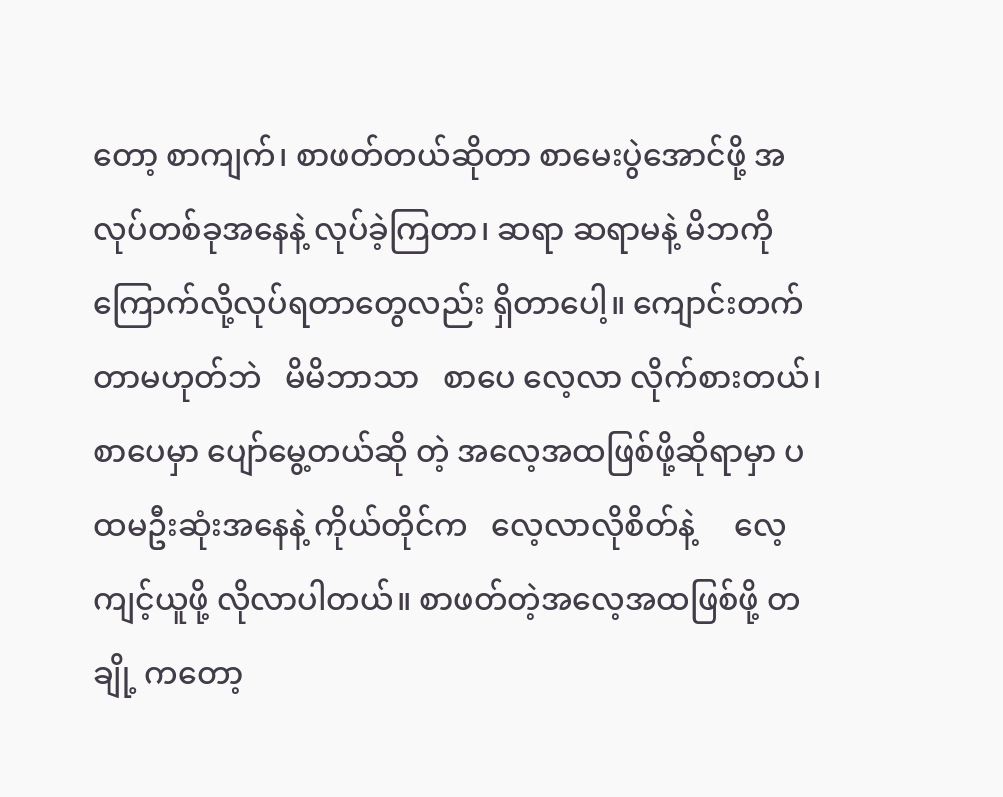တော့ စာကျက်၊ စာဖတ်တယ်ဆိုတာ စာမေးပွဲအောင်ဖို့ အလုပ်တစ်ခုအနေနဲ့ လုပ်ခဲ့ကြတာ၊ ဆရာ ဆရာမနဲ့ မိဘကို ကြောက်လို့လုပ်ရတာတွေလည်း ရှိတာပေါ့။ ကျောင်းတက်တာမဟုတ်ဘဲ   မိမိဘာသာ   စာပေ လေ့လာ လိုက်စားတယ်၊ စာပေမှာ ပျော်မွေ့တယ်ဆို တဲ့ အလေ့အထဖြစ်ဖို့ဆိုရာမှာ ပထမဦးဆုံးအနေနဲ့ ကိုယ်တိုင်က   လေ့လာလိုစိတ်နဲ့     လေ့ကျင့်ယူဖို့ လိုလာပါတယ်။ စာဖတ်တဲ့အလေ့အထဖြစ်ဖို့ တချို့ ကတော့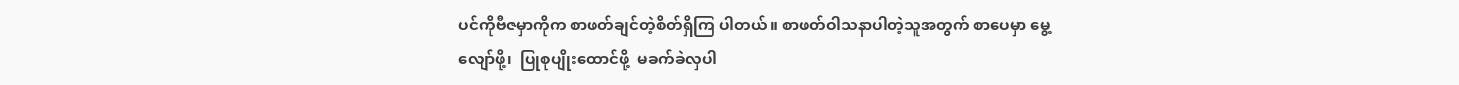ပင်ကိုဗီဇမှာကိုက စာဖတ်ချင်တဲ့စိတ်ရှိကြ ပါတယ်။ စာဖတ်ဝါသနာပါတဲ့သူအတွက် စာပေမှာ မွေ့လျော်ဖို့၊  ပြုစုပျိုးထောင်ဖို့  မခက်ခဲလှပါ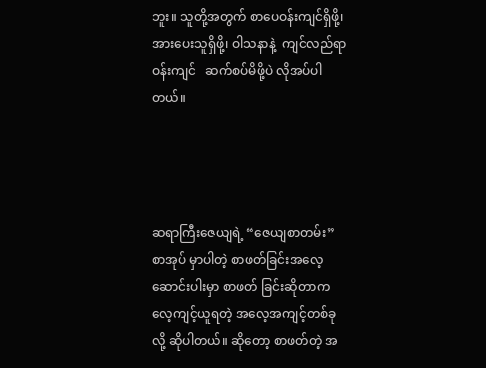ဘူး။ သူတို့အတွက် စာပေဝန်းကျင်ရှိဖို့၊ အားပေးသူရှိဖို့၊ ဝါသနာနဲ့  ကျင်လည်ရာဝန်းကျင်   ဆက်စပ်မိဖို့ပဲ လိုအပ်ပါတယ်။




ဆရာကြီးဇေယျရဲ့ “ဇေယျစာတမ်း” စာအုပ် မှာပါတဲ့ စာဖတ်ခြင်းအလေ့ ဆောင်းပါးမှာ စာဖတ် ခြင်းဆိုတာက လေ့ကျင့်ယူရတဲ့ အလေ့အကျင့်တစ်ခု လို့ ဆိုပါတယ်။ ဆိုတော့ စာဖတ်တဲ့ အ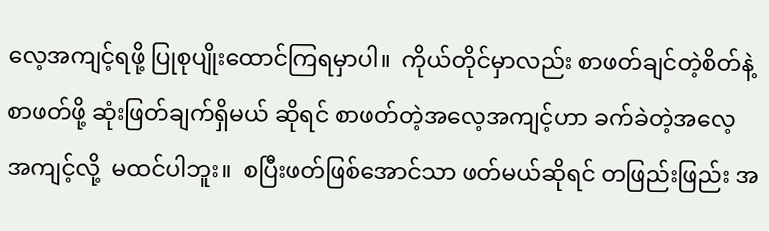လေ့အကျင့်ရဖို့ ပြုစုပျိုးထောင်ကြရမှာပါ။  ကိုယ်တိုင်မှာလည်း စာဖတ်ချင်တဲ့စိတ်နဲ့ စာဖတ်ဖို့ ဆုံးဖြတ်ချက်ရှိမယ် ဆိုရင် စာဖတ်တဲ့အလေ့အကျင့်ဟာ ခက်ခဲတဲ့အလေ့ အကျင့်လို့  မထင်ပါဘူး။  စပြီးဖတ်ဖြစ်အောင်သာ ဖတ်မယ်ဆိုရင် တဖြည်းဖြည်း အ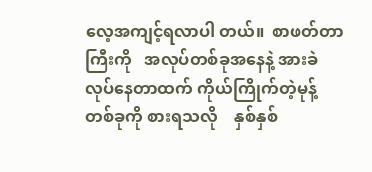လေ့အကျင့်ရလာပါ တယ်။  စာဖတ်တာကြီးကို   အလုပ်တစ်ခုအနေနဲ့ အားခဲလုပ်နေတာထက် ကိုယ်ကြိုက်တဲ့မုန့်တစ်ခုကို စားရသလို    နှစ်နှစ်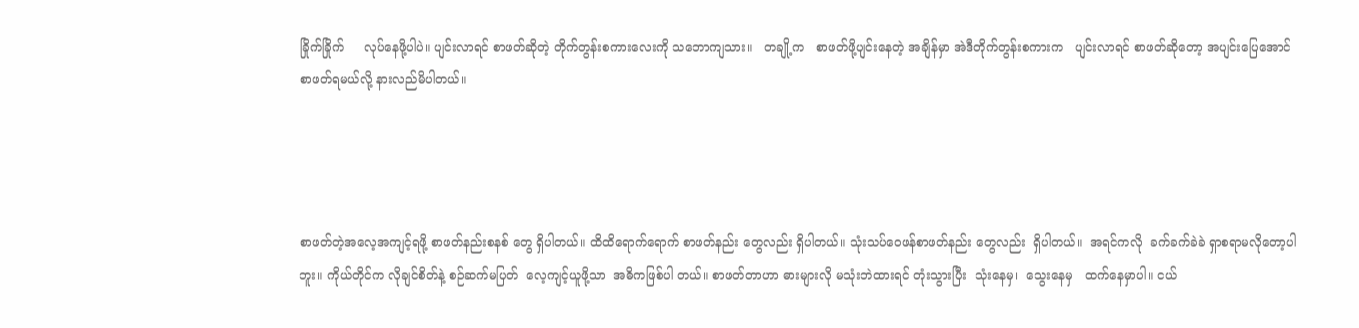ခြိုက်ခြိုက်     လုပ်နေဖို့ပါပဲ။ ပျင်းလာရင် စာဖတ်ဆိုတဲ့ တိုက်တွန်းစကားလေးကို သဘောကျသား။   တချို့က   စာဖတ်ဖို့ပျင်းနေတဲ့ အချိန်မှာ အဲဒီတိုက်တွန်းစကားက   ပျင်းလာရင် စာဖတ်ဆိုတော့ အပျင်းပြေအောင် စာဖတ်ရမယ်လို့ နားလည်မိပါတယ်။




စာဖတ်တဲ့အလေ့အကျင့်ရဖို့ စာဖတ်နည်းစနစ် တွေ ရှိပါတယ်။ ထိထိရောက်ရောက် စာဖတ်နည်း တွေလည်း ရှိပါတယ်။ သုံးသပ်ဝေဖန်စာဖတ်နည်း တွေလည်း  ရှိပါတယ်။  အရင်ကလို  ခက်ခက်ခဲခဲ ရှာစရာမလိုတော့ပါဘူး။ ကိုယ်တိုင်က လိုချင်စိတ်နဲ့ စဉ်ဆက်မပြတ်  လေ့ကျင့်ယူဖို့သာ  အဓိကဖြစ်ပါ တယ်။ စာဖတ်တာဟာ ဓားများလို မသုံးဘဲထားရင် တုံးသွားပြီး  သုံးနေမှ၊  သွေးနေမှ   ထက်နေမှာပါ။ ငယ်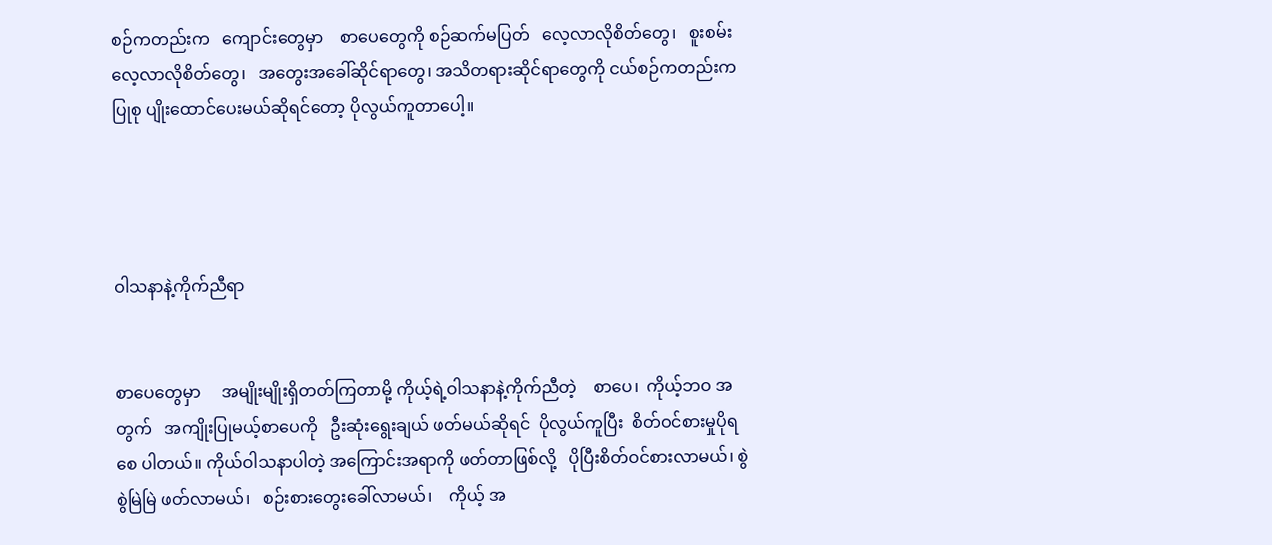စဉ်ကတည်းက   ကျောင်းတွေမှာ    စာပေတွေကို စဉ်ဆက်မပြတ်   လေ့လာလိုစိတ်တွေ၊   စူးစမ်း လေ့လာလိုစိတ်တွေ၊   အတွေးအခေါ်ဆိုင်ရာတွေ၊ အသိတရားဆိုင်ရာတွေကို ငယ်စဉ်ကတည်းက ပြုစု ပျိုးထောင်ပေးမယ်ဆိုရင်တော့ ပိုလွယ်ကူတာပေါ့။




ဝါသနာနဲ့ကိုက်ညီရာ


စာပေတွေမှာ     အမျိုးမျိုးရှိတတ်ကြတာမို့ ကိုယ့်ရဲ့ဝါသနာနဲ့ကိုက်ညီတဲ့    စာပေ၊  ကိုယ့်ဘဝ အတွက်   အကျိုးပြုမယ့်စာပေကို   ဦးဆုံးရွေးချယ် ဖတ်မယ်ဆိုရင်  ပိုလွယ်ကူပြီး  စိတ်ဝင်စားမှုပိုရစေ ပါတယ်။ ကိုယ်ဝါသနာပါတဲ့ အကြောင်းအရာကို ဖတ်တာဖြစ်လို့   ပိုပြီးစိတ်ဝင်စားလာမယ်၊ စွဲစွဲမြဲမြဲ ဖတ်လာမယ်၊   စဉ်းစားတွေးခေါ်လာမယ်၊    ကိုယ့် အ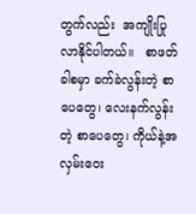တွက်လည်း  အကျိုးပြုလာနိုင်ပါတယ်။   စာဖတ် ခါစမှာ ခက်ခဲလွန်းတဲ့ စာပေတွေ၊ လေးနက်လွန်းတဲ့ စာပေတွေ၊ ကိုယ်နဲ့အလှမ်းဝေး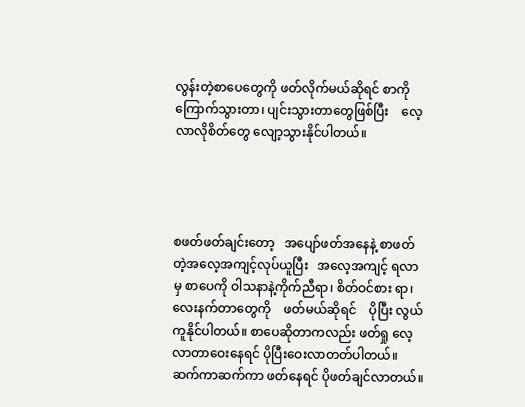လွန်းတဲ့စာပေတွေကို ဖတ်လိုက်မယ်ဆိုရင် စာကိုကြောက်သွားတာ၊ ပျင်းသွားတာတွေဖြစ်ပြီး    လေ့လာလိုစိတ်တွေ လျော့သွားနိုင်ပါတယ်။




စဖတ်ဖတ်ချင်းတော့   အပျော်ဖတ်အနေနဲ့ စာဖတ်တဲ့အလေ့အကျင့်လုပ်ယူပြီး   အလေ့အကျင့် ရလာမှ စာပေကို ဝါသနာနဲ့ကိုက်ညီရာ၊ စိတ်ဝင်စား ရာ၊ လေးနက်တာတွေကို    ဖတ်မယ်ဆိုရင်    ပိုပြီး လွယ်ကူနိုင်ပါတယ်။ စာပေဆိုတာကလည်း ဖတ်ရှု လေ့လာတာဝေးနေရင် ပိုပြီးဝေးလာတတ်ပါတယ်။ ဆက်ကာဆက်ကာ ဖတ်နေရင် ပိုဖတ်ချင်လာတယ်။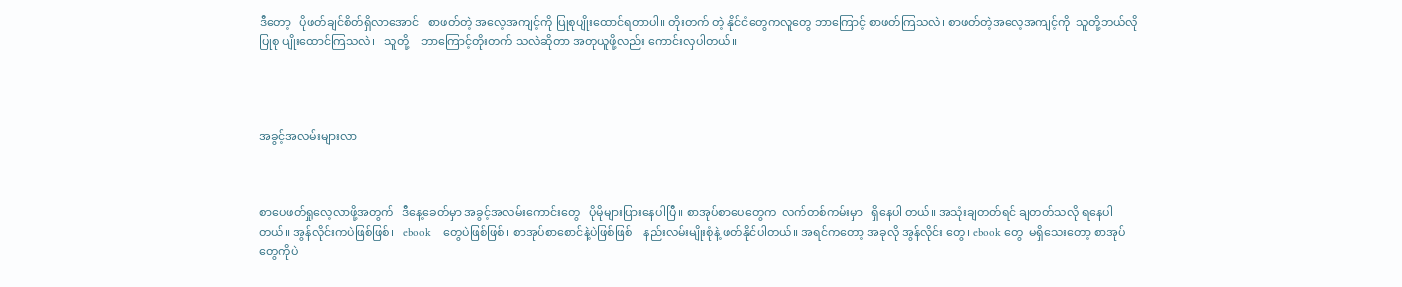ဒီတော့   ပိုဖတ်ချင်စိတ်ရှိလာအောင်   စာဖတ်တဲ့ အလေ့အကျင့်ကို ပြုစုပျိုးထောင်ရတာပါ။ တိုးတက် တဲ့ နိုင်ငံတွေကလူတွေ ဘာကြောင့် စာဖတ်ကြသလဲ၊ စာဖတ်တဲ့အလေ့အကျင့်ကို  သူတို့ဘယ်လိုပြုစု ပျိုးထောင်ကြသလဲ၊   သူတို့    ဘာကြောင့်တိုးတက် သလဲဆိုတာ အတုယူဖို့လည်း ကောင်းလှပါတယ်။




အခွင့်အလမ်းများလာ



စာပေဖတ်ရှုလေ့လာဖို့အတွက်   ဒီနေ့ခေတ်မှာ အခွင့်အလမ်းကောင်းတွေ   ပိုမိုများပြားနေပါပြီ။ စာအုပ်စာပေတွေက  လက်တစ်ကမ်းမှာ   ရှိနေပါ တယ်။ အသုံးချတတ်ရင် ချတတ်သလို ရနေပါတယ်။ အွန်လိုင်းကပဲဖြစ်ဖြစ်၊   ebook    တွေပဲဖြစ်ဖြစ်၊ စာအုပ်စာစောင်နဲ့ပဲဖြစ်ဖြစ်    နည်းလမ်းမျိုးစုံနဲ့ ဖတ်နိုင်ပါတယ်။ အရင်ကတော့ အခုလို အွန်လိုင်း တွေ၊ ebook တွေ  မရှိသေးတော့ စာအုပ်တွေကိုပဲ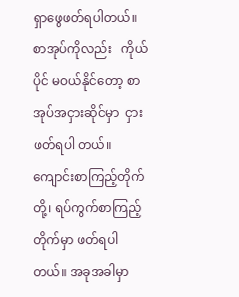ရှာဖွေဖတ်ရပါတယ်။  စာအုပ်ကိုလည်း   ကိုယ်ပိုင် မဝယ်နိုင်တော့ စာအုပ်အငှားဆိုင်မှာ  ငှားဖတ်ရပါ တယ်။ ကျောင်းစာကြည့်တိုက်တို့၊ ရပ်ကွက်စာကြည့် တိုက်မှာ ဖတ်ရပါတယ်။ အခုအခါမှာ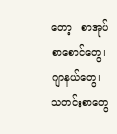တော့   စာအုပ် စာစောင်တွေ၊ ဂျာနယ်တွေ၊ သတင်းစာတွေ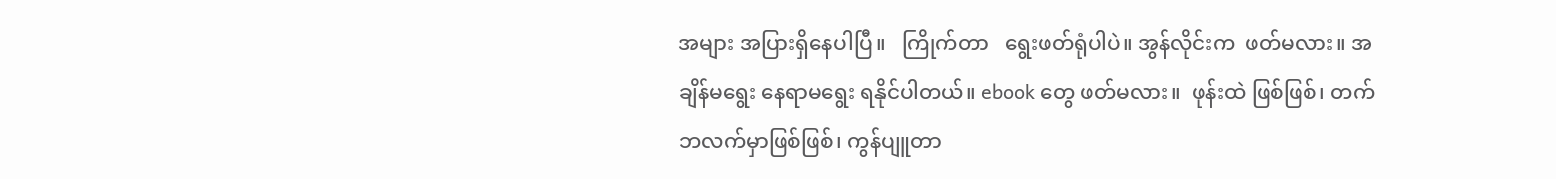အများ အပြားရှိနေပါပြီ။   ကြိုက်တာ   ရွေးဖတ်ရုံပါပဲ။ အွန်လိုင်းက  ဖတ်မလား။ အချိန်မရွေး နေရာမရွေး ရနိုင်ပါတယ်။ ebook တွေ ဖတ်မလား။  ဖုန်းထဲ ဖြစ်ဖြစ်၊ တက်ဘလက်မှာဖြစ်ဖြစ်၊ ကွန်ပျူတာ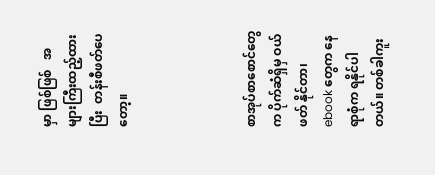မှာ ဖြစ်ဖြစ်   အများကြီးထည့်ထားပြီး  တန်းစီဖတ်ပေ တော့။




စာအုပ်စာစောင်တွေက ပိုက်ဆံရှိမှ ဝယ်ဖတ် နိုင်တာ၊ ebook တွေက နေရာစုံက ရနိုင်ပါတယ်။ တစ်ခါကူး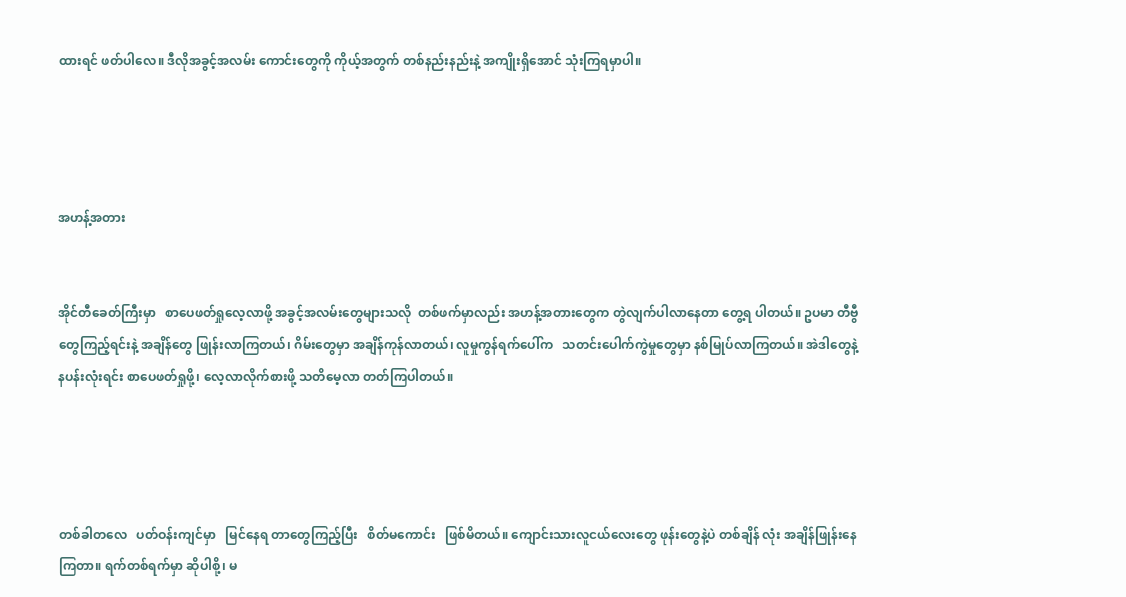ထားရင် ဖတ်ပါလေ။ ဒီလိုအခွင့်အလမ်း ကောင်းတွေကို ကိုယ့်အတွက် တစ်နည်းနည်းနဲ့ အကျိုးရှိအောင် သုံးကြရမှာပါ။




အဟန့်အတား


အိုင်တီခေတ်ကြီးမှာ   စာပေဖတ်ရှုလေ့လာဖို့ အခွင့်အလမ်းတွေများသလို  တစ်ဖက်မှာလည်း အဟန့်အတားတွေက တွဲလျက်ပါလာနေတာ တွေ့ရ ပါတယ်။ ဥပမာ တီဗွီတွေကြည့်ရင်းနဲ့ အချိန်တွေ ဖြုန်းလာကြတယ်၊ ဂိမ်းတွေမှာ အချိန်ကုန်လာတယ်၊ လူမှုကွန်ရက်ပေါ်က   သတင်းပေါက်ကွဲမှုတွေမှာ နစ်မြုပ်လာကြတယ်။ အဲဒါတွေနဲ့   နပန်းလုံးရင်း စာပေဖတ်ရှုဖို့၊ လေ့လာလိုက်စားဖို့ သတိမေ့လာ တတ်ကြပါတယ်။




တစ်ခါတလေ   ပတ်ဝန်းကျင်မှာ   မြင်နေရ တာတွေကြည့်ပြီး   စိတ်မကောင်း   ဖြစ်မိတယ်။ ကျောင်းသားလူငယ်လေးတွေ ဖုန်းတွေနဲ့ပဲ တစ်ချိန် လုံး အချိန်ဖြုန်းနေကြတာ။ ရက်တစ်ရက်မှာ ဆိုပါစို့၊ မ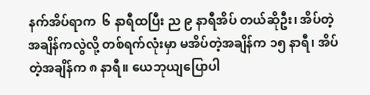နက်အိပ်ရာက  ၆ နာရီထပြီး ည ၉ နာရီအိပ် တယ်ဆိုဦး၊ အိပ်တဲ့အချိန်ကလွဲလို့ တစ်ရက်လုံးမှာ မအိပ်တဲ့အချိန်က ၁၅ နာရီ၊ အိပ်တဲ့အချိန်က ၈ နာရီ။ ယေဘုယျပြောပါ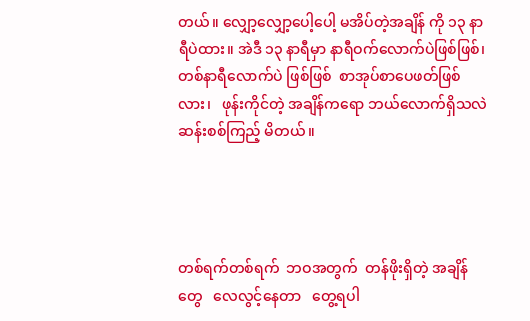တယ်။ လျှော့လျှော့ပေါ့ပေါ့ မအိပ်တဲ့အချိန် ကို ၁၃ နာရီပဲထား။ အဲဒီ ၁၃ နာရီမှာ နာရီဝက်လောက်ပဲဖြစ်ဖြစ်၊    တစ်နာရီလောက်ပဲ ဖြစ်ဖြစ်  စာအုပ်စာပေဖတ်ဖြစ်လား၊   ဖုန်းကိုင်တဲ့ အချိန်ကရော ဘယ်လောက်ရှိသလဲ ဆန်းစစ်ကြည့် မိတယ်။




တစ်ရက်တစ်ရက်  ဘဝအတွက်  တန်ဖိုးရှိတဲ့ အချိန်တွေ   လေလွင့်နေတာ   တွေ့ရပါ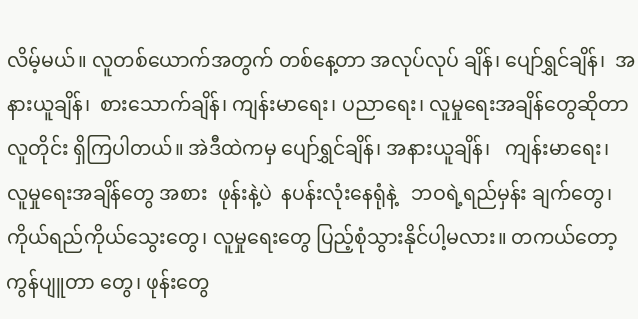လိမ့်မယ်။ လူတစ်ယောက်အတွက် တစ်နေ့တာ အလုပ်လုပ် ချိန်၊ ပျော်ရွှင်ချိန်၊  အနားယူချိန်၊  စားသောက်ချိန်၊ ကျန်းမာရေး၊ ပညာရေး၊ လူမှုရေးအချိန်တွေဆိုတာ လူတိုင်း ရှိကြပါတယ်။ အဲဒီထဲကမှ ပျော်ရွှင်ချိန်၊ အနားယူချိန်၊   ကျန်းမာရေး၊  လူမှုရေးအချိန်တွေ အစား  ဖုန်းနဲ့ပဲ  နပန်းလုံးနေရုံနဲ့   ဘဝရဲ့ရည်မှန်း ချက်တွေ၊ ကိုယ်ရည်ကိုယ်သွေးတွေ၊ လူမှုရေးတွေ ပြည့်စုံသွားနိုင်ပါ့မလား။ တကယ်တော့ ကွန်ပျူတာ တွေ၊ ဖုန်းတွေ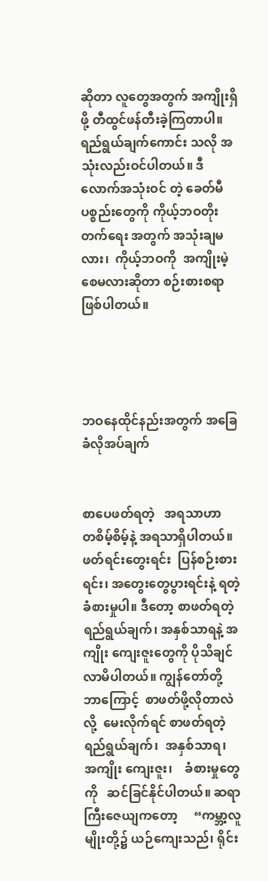ဆိုတာ လူတွေအတွက် အကျိုးရှိဖို့ တီထွင်ဖန်တီးခဲ့ကြတာပါ။ ရည်ရွယ်ချက်ကောင်း သလို အသုံးလည်းဝင်ပါတယ်။ ဒီလောက်အသုံးဝင် တဲ့ ခေတ်မီပစ္စည်းတွေကို ကိုယ့်ဘဝတိုးတက်ရေး အတွက် အသုံးချမလား၊  ကိုယ့်ဘဝကို  အကျိုးမဲ့ စေမလားဆိုတာ စဉ်းစားစရာဖြစ်ပါတယ်။




ဘဝနေထိုင်နည်းအတွက် အခြေခံလိုအပ်ချက်


စာပေဖတ်ရတဲ့   အရသာဟာ   တစိမ့်စိမ့်နဲ့ အရသာရှိပါတယ်။ ဖတ်ရင်းတွေးရင်း  ပြန်စဉ်းစား ရင်း၊ အတွေးတွေပွားရင်းနဲ့ ရတဲ့ခံစားမှုပါ။ ဒီတော့ စာဖတ်ရတဲ့  ရည်ရွယ်ချက်၊ အနှစ်သာရနဲ့ အကျိုး ကျေးဇူးတွေကို ပိုသိချင်လာမိပါတယ်။ ကျွန်တော်တို့ ဘာကြောင့်  စာဖတ်ဖို့လိုတာလဲလို့  မေးလိုက်ရင် စာဖတ်ရတဲ့  ရည်ရွယ်ချက်၊  အနှစ်သာရ၊   အကျိုး ကျေးဇူး၊    ခံစားမှုတွေကို   ဆင်ခြင်နိုင်ပါတယ်။ ဆရာကြီးဇေယျကတော့     “ကမ္ဘာ့လူမျိုးတို့၌ ယဉ်ကျေးသည်၊ ရိုင်း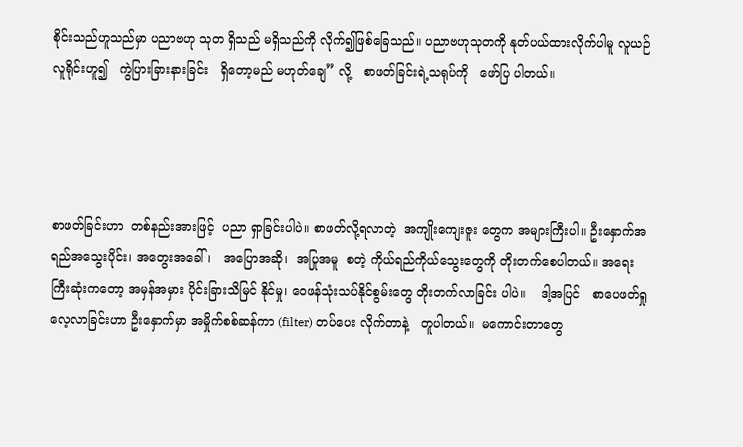စိုင်းသည်ဟူသည်မှာ ပညာဗဟု သုတ ရှိသည် မရှိသည်ကို လိုက်၍ဖြစ်ခြေသည်။ ပညာဗဟုသုတကို နုတ်ပယ်ထားလိုက်ပါမူ လူယဉ် လူရိုင်းဟူ၍   ကွဲပြားခြားနားခြင်း   ရှိတော့မည် မဟုတ်ချေ” လို့   စာဖတ်ခြင်းရဲ့သရုပ်ကို   ဖော်ပြ ပါတယ်။




စာဖတ်ခြင်းဟာ  တစ်နည်းအားဖြင့်  ပညာ ရှာခြင်းပါပဲ။ စာဖတ်လို့ရလာတဲ့  အကျိုးကျေးဇူး တွေက အများကြီးပါ။ ဦးနှောက်အရည်အသွေးပိုင်း၊ အတွေးအခေါ်၊   အပြောအဆို၊  အပြုအမူ  စတဲ့ ကိုယ်ရည်ကိုယ်သွေးတွေကို တိုးတက်စေပါတယ်။ အရေးကြီးဆုံးကတော့ အမှန်အမှား ပိုင်းခြားသိမြင် နိုင်မှု၊ ဝေဖန်သုံးသပ်နိုင်စွမ်းတွေ တိုးတက်လာခြင်း ပါပဲ။    ဒါ့အပြင်   စာပေဖတ်ရှုလေ့လာခြင်းဟာ ဦးနှောက်မှာ အမှိုက်စစ်ဆန်ကာ (filter) တပ်ပေး လိုက်တာနဲ့   တူပါတယ်။  မကောင်းတာတွေ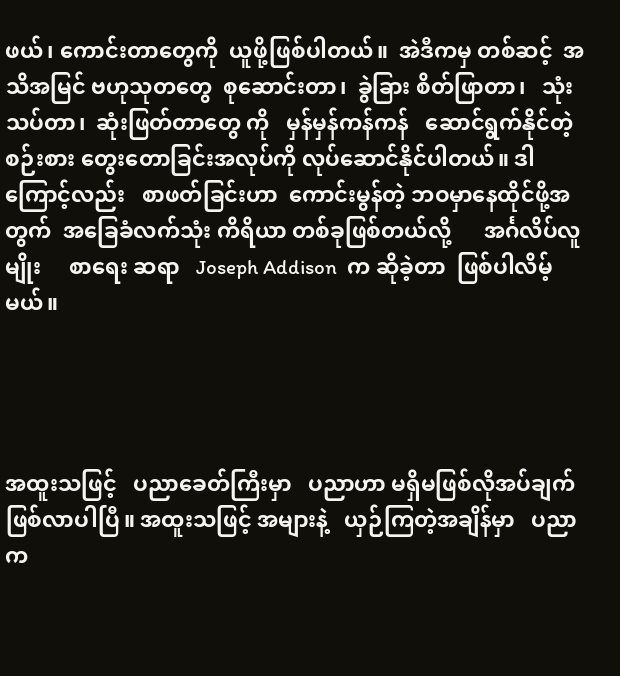ဖယ်၊ ကောင်းတာတွေကို  ယူဖို့ဖြစ်ပါတယ်။  အဲဒီကမှ တစ်ဆင့်  အသိအမြင် ဗဟုသုတတွေ  စုဆောင်းတာ၊  ခွဲခြား စိတ်ဖြာတာ၊   သုံးသပ်တာ၊  ဆုံးဖြတ်တာတွေ ကို   မှန်မှန်ကန်ကန်   ဆောင်ရွက်နိုင်တဲ့  စဉ်းစား တွေးတောခြင်းအလုပ်ကို လုပ်ဆောင်နိုင်ပါတယ်။ ဒါကြောင့်လည်း   စာဖတ်ခြင်းဟာ  ကောင်းမွန်တဲ့ ဘဝမှာနေထိုင်ဖို့အတွက်  အခြေခံလက်သုံး ကိရိယာ တစ်ခုဖြစ်တယ်လို့      အင်္ဂလိပ်လူမျိုး     စာရေး ဆရာ   Joseph Addison  က ဆိုခဲ့တာ  ဖြစ်ပါလိမ့် မယ်။




အထူးသဖြင့်   ပညာခေတ်ကြီးမှာ   ပညာဟာ မရှိမဖြစ်လိုအပ်ချက်ဖြစ်လာပါပြီ။ အထူးသဖြင့် အများနဲ့   ယှဉ်ကြတဲ့အချိန်မှာ   ပညာက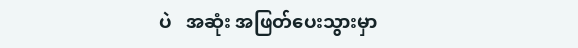ပဲ   အဆုံး အဖြတ်ပေးသွားမှာ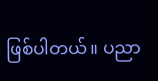ဖြစ်ပါတယ်။ ပညာ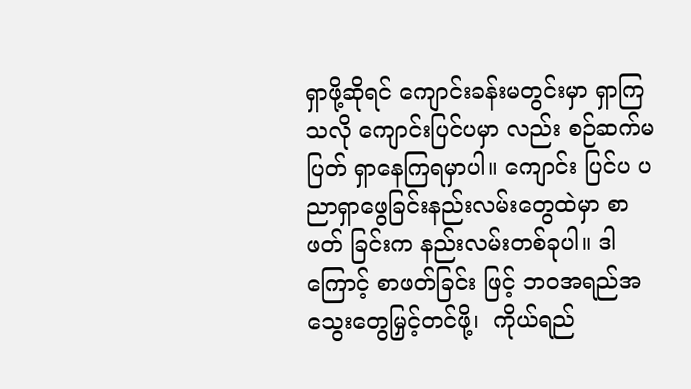ရှာဖို့ဆိုရင် ကျောင်းခန်းမတွင်းမှာ ရှာကြသလို ကျောင်းပြင်ပမှာ လည်း စဉ်ဆက်မပြတ် ရှာနေကြရမှာပါ။ ကျောင်း ပြင်ပ ပညာရှာဖွေခြင်းနည်းလမ်းတွေထဲမှာ စာဖတ် ခြင်းက နည်းလမ်းတစ်ခုပါ။ ဒါကြောင့် စာဖတ်ခြင်း ဖြင့် ဘဝအရည်အသွေးတွေမြှင့်တင်ဖို့၊  ကိုယ်ရည်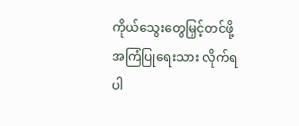ကိုယ်သွေးတွေမြှင့်တင်ဖို့      အကြံပြုရေးသား လိုက်ရပါ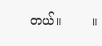တယ်။        ။